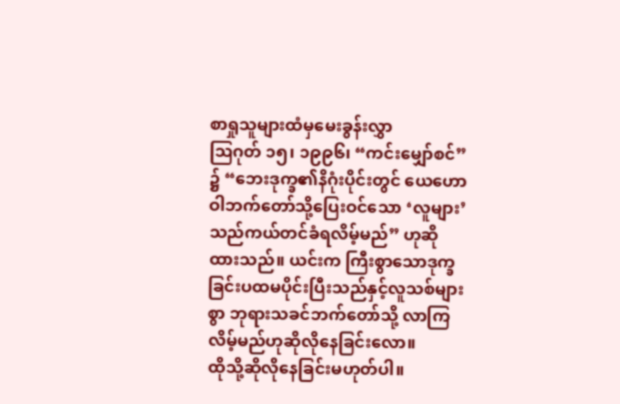စာရှုသူများထံမှမေးခွန်းလွှာ
ဩဂုတ် ၁၅၊ ၁၉၉၆၊ “ကင်းမျှော်စင်” ၌ “ဘေးဒုက္ခ၏နိဂုံးပိုင်းတွင် ယေဟောဝါဘက်တော်သို့ပြေးဝင်သော ‘လူများ’ သည်ကယ်တင်ခံရလိမ့်မည်” ဟုဆိုထားသည်။ ယင်းက ကြီးစွာသောဒုက္ခခြင်းပထမပိုင်းပြီးသည်နှင့်လူသစ်များစွာ ဘုရားသခင်ဘက်တော်သို့ လာကြလိမ့်မည်ဟုဆိုလိုနေခြင်းလော။
ထိုသို့ဆိုလိုနေခြင်းမဟုတ်ပါ။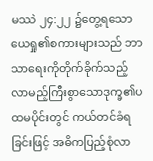မဿဲ ၂၄:၂၂ ၌တွေ့ရသော ယေရှု၏စကားများသည် ဘာသာရေးကိုတိုက်ခိုက်သည့် လာမည့်ကြီးစွာသောဒုက္ခ၏ပထမပိုင်းတွင် ကယ်တင်ခံရခြင်းဖြင့် အဓိကပြည့်စုံလာ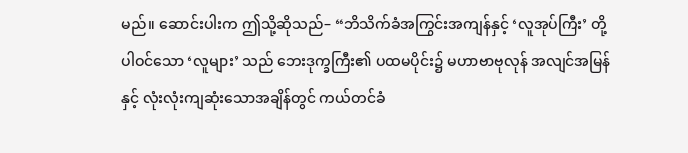မည်။ ဆောင်းပါးက ဤသို့ဆိုသည်– “ဘိသိက်ခံအကြွင်းအကျန်နှင့် ‘လူအုပ်ကြီး’ တို့ပါဝင်သော ‘လူများ’ သည် ဘေးဒုက္ခကြီး၏ ပထမပိုင်း၌ မဟာဗာဗုလုန် အလျင်အမြန်နှင့် လုံးလုံးကျဆုံးသောအချိန်တွင် ကယ်တင်ခံ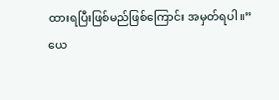ထားရပြီးဖြစ်မည်ဖြစ်ကြောင်း အမှတ်ရပါ။”
ယေ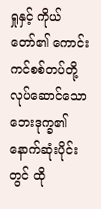ရှုနှင့် ကိုယ်တော်၏ ကောင်းကင်စစ်တပ်တို့လုပ်ဆောင်သော ဘေးဒုက္ခ၏နောက်ဆုံးပိုင်းတွင် ထို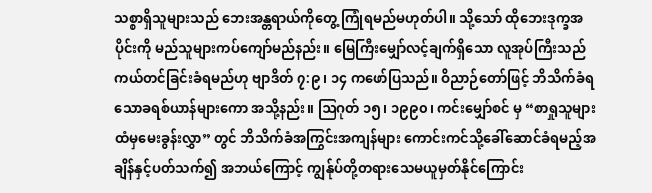သစ္စာရှိသူများသည် ဘေးအန္တရာယ်ကိုတွေ့ ကြုံရမည်မဟုတ်ပါ။ သို့သော် ထိုဘေးဒုက္ခအပိုင်းကို မည်သူများကပ်ကျော်မည်နည်း။ မြေကြီးမျှော်လင့်ချက်ရှိသော လူအုပ်ကြီးသည် ကယ်တင်ခြင်းခံရမည်ဟု ဗျာဒိတ် ၇:၉၊ ၁၄ ကဖော်ပြသည်။ ဝိညာဉ်တော်ဖြင့် ဘိသိက်ခံရသောခရစ်ယာန်များကော အသို့နည်း။ ဩဂုတ် ၁၅၊ ၁၉၉၀၊ ကင်းမျှော်စင် မှ “စာရှုသူများထံမှမေးခွန်းလွှာ” တွင် ဘိသိက်ခံအကြွင်းအကျန်များ ကောင်းကင်သို့ခေါ်ဆောင်ခံရမည့်အချိန်နှင့်ပတ်သက်၍ အဘယ်ကြောင့် ကျွန်ုပ်တို့တရားသေမယူမှတ်နိုင်ကြောင်း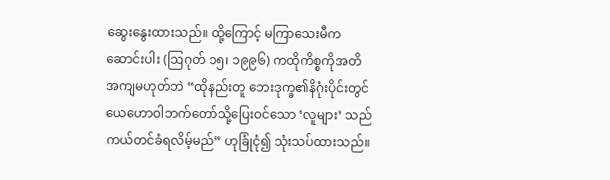ဆွေးနွေးထားသည်။ ထို့ကြောင့် မကြာသေးမီကဆောင်းပါး (ဩဂုတ် ၁၅၊ ၁၉၉၆) ကထိုကိစ္စကိုအတိအကျမဟုတ်ဘဲ “ထိုနည်းတူ ဘေးဒုက္ခ၏နိဂုံးပိုင်းတွင် ယေဟောဝါဘက်တော်သို့ပြေးဝင်သော ‘လူများ’ သည်ကယ်တင်ခံရလိမ့်မည်” ဟုခြုံငုံ၍ သုံးသပ်ထားသည်။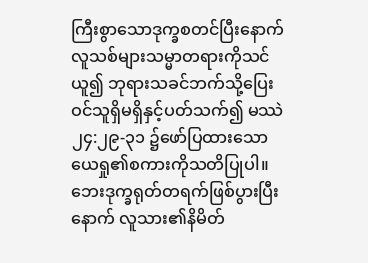ကြီးစွာသောဒုက္ခစတင်ပြီးနောက် လူသစ်များသမ္မာတရားကိုသင်ယူ၍ ဘုရားသခင်ဘက်သို့ပြေးဝင်သူရှိမရှိနှင့်ပတ်သက်၍ မဿဲ ၂၄:၂၉-၃၁ ၌ဖော်ပြထားသော ယေရှု၏စကားကိုသတိပြုပါ။ ဘေးဒုက္ခရုတ်တရက်ဖြစ်ပွားပြီးနောက် လူသား၏နိမိတ်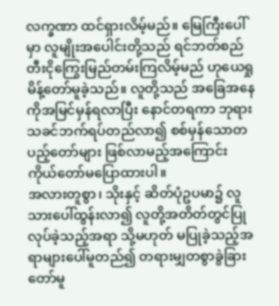လက္ခဏာ ထင်ရှားလိမ့်မည်။ မြေကြီးပေါ်မှာ လူမျိုးအပေါင်းတို့သည် ရင်ဘတ်စည်တီးငိုကြွေးမြည်တမ်းကြလိမ့်မည် ဟုယေရှုမိန့်တော်မူခဲ့သည်။ လူတို့သည် အခြေအနေကိုအမြင်မှန်ရလာပြီး နောင်တရကာ ဘုရားသခင်ဘက်ရပ်တည်လာ၍ စစ်မှန်သောတပည့်တော်များ ဖြစ်လာမည့်အကြောင်း ကိုယ်တော်မပြောထားပါ။
အလားတူစွာ၊ သိုးနှင့် ဆိတ်ပုံဥပမာ၌ လူသားပေါ်ထွန်းလာ၍ လူတို့အတိတ်တွင်ပြုလုပ်ခဲ့သည့်အရာ သို့မဟုတ် မပြုခဲ့သည့်အရာများပေါ်မူတည်၍ တရားမျှတစွာခွဲခြားတော်မူ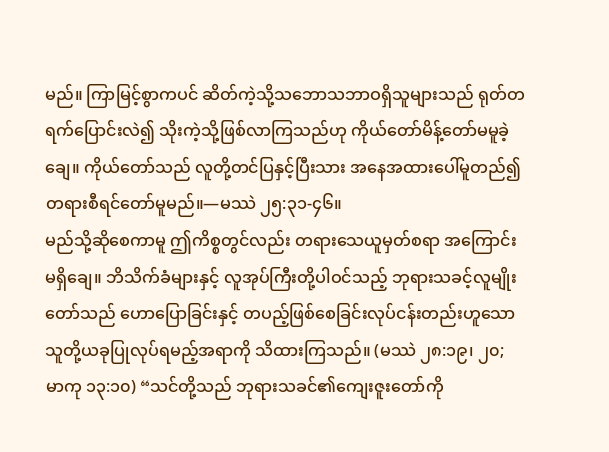မည်။ ကြာမြင့်စွာကပင် ဆိတ်ကဲ့သို့သဘောသဘာဝရှိသူများသည် ရုတ်တရက်ပြောင်းလဲ၍ သိုးကဲ့သို့ဖြစ်လာကြသည်ဟု ကိုယ်တော်မိန့်တော်မမူခဲ့ချေ။ ကိုယ်တော်သည် လူတို့တင်ပြနှင့်ပြီးသား အနေအထားပေါ်မူတည်၍ တရားစီရင်တော်မူမည်။—မဿဲ ၂၅:၃၁-၄၆။
မည်သို့ဆိုစေကာမူ ဤကိစ္စတွင်လည်း တရားသေယူမှတ်စရာ အကြောင်းမရှိချေ။ ဘိသိက်ခံများနှင့် လူအုပ်ကြီးတို့ပါဝင်သည့် ဘုရားသခင့်လူမျိုးတော်သည် ဟောပြောခြင်းနှင့် တပည့်ဖြစ်စေခြင်းလုပ်ငန်းတည်းဟူသော သူတို့ယခုပြုလုပ်ရမည့်အရာကို သိထားကြသည်။ (မဿဲ ၂၈:၁၉၊ ၂၀; မာကု ၁၃:၁၀) “သင်တို့သည် ဘုရားသခင်၏ကျေးဇူးတော်ကို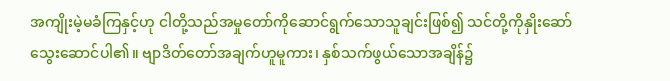အကျိုးမဲ့မခံကြနှင့်ဟု ငါတို့သည်အမှုတော်ကိုဆောင်ရွက်သောသူချင်းဖြစ်၍ သင်တို့ကိုနှိုးဆော်သွေးဆောင်ပါ၏။ ဗျာဒိတ်တော်အချက်ဟူမူကား၊ နှစ်သက်ဖွယ်သောအချိန်၌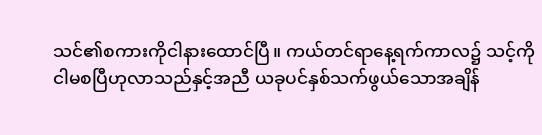သင်၏စကားကိုငါနားထောင်ပြီ။ ကယ်တင်ရာနေ့ရက်ကာလ၌ သင့်ကိုငါမစပြီဟုလာသည်နှင့်အညီ ယခုပင်နှစ်သက်ဖွယ်သောအချိန်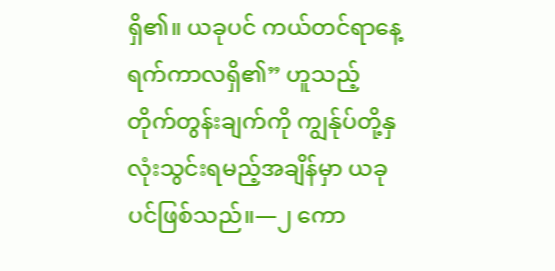ရှိ၏။ ယခုပင် ကယ်တင်ရာနေ့ရက်ကာလရှိ၏” ဟူသည့်တိုက်တွန်းချက်ကို ကျွန်ုပ်တို့နှလုံးသွင်းရမည့်အချိန်မှာ ယခုပင်ဖြစ်သည်။—၂ ကော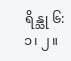ရိန္သု ၆:၁၊ ၂။